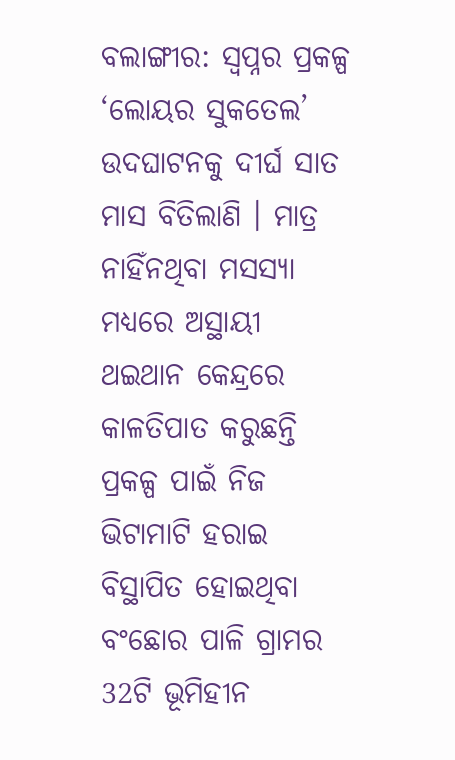ବଲାଙ୍ଗୀର: ସ୍ୱପ୍ନର ପ୍ରକଳ୍ପ ‘ଲୋୟର ସୁକତେଲ’ ଉଦଘାଟନକୁ ଦୀର୍ଘ ସାତ ମାସ ବିତିଲାଣି । ମାତ୍ର ନାହିଁନଥିବା ମସସ୍ୟା ମଧ୍ୟରେ ଅସ୍ଥାୟୀ ଥଇଥାନ କେନ୍ଦ୍ରରେ କାଳତିପାତ କରୁଛନ୍ତି ପ୍ରକଳ୍ପ ପାଇଁ ନିଜ ଭିଟାମାଟି ହରାଇ ବିସ୍ଥାପିତ ହୋଇଥିବା ବଂଛୋର ପାଳି ଗ୍ରାମର 32ଟି ଭୂମିହୀନ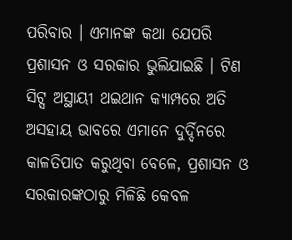ପରିବାର । ଏମାନଙ୍କ କଥା ଯେପରି ପ୍ରଶାସନ ଓ ସରକାର ଭୁଲିଯାଇଛି । ଟିଣ ସିଟ୍ସ ଅସ୍ଥାୟୀ ଥଇଥାନ କ୍ୟାମ୍ପରେ ଅତି ଅସହାୟ ଭାବରେ ଏମାନେ ଦୁର୍ଦ୍ଦିନରେ କାଳତିପାତ କରୁଥିବା ବେଳେ, ପ୍ରଶାସନ ଓ ସରକାରଙ୍କଠାରୁ ମିଳିଛି କେବଳ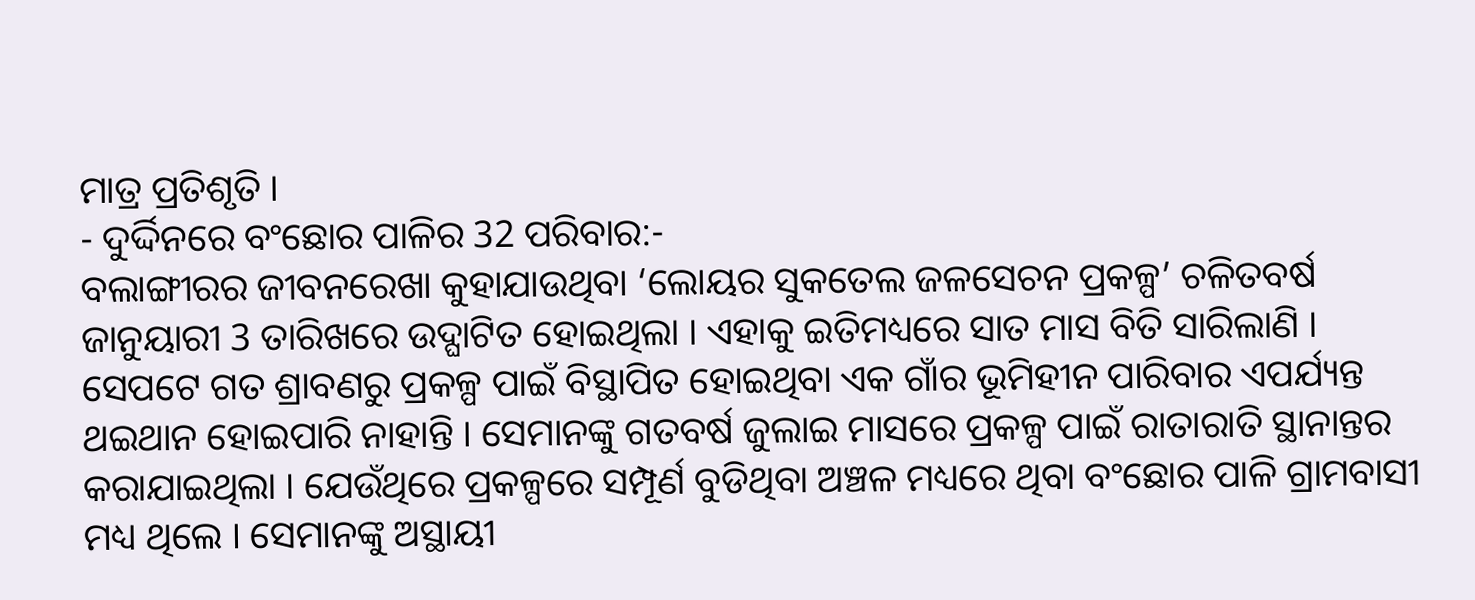ମାତ୍ର ପ୍ରତିଶୃତି ।
- ଦୁର୍ଦ୍ଦିନରେ ବଂଛୋର ପାଳିର 32 ପରିବାର:-
ବଲାଙ୍ଗୀରର ଜୀବନରେଖା କୁହାଯାଉଥିବା ‘ଲୋୟର ସୁକତେଲ ଜଳସେଚନ ପ୍ରକଳ୍ପ’ ଚଳିତବର୍ଷ ଜାନୁୟାରୀ 3 ତାରିଖରେ ଉଦ୍ଘାଟିତ ହୋଇଥିଲା । ଏହାକୁ ଇତିମଧ୍ୟରେ ସାତ ମାସ ବିତି ସାରିଲାଣି । ସେପଟେ ଗତ ଶ୍ରାବଣରୁ ପ୍ରକଳ୍ପ ପାଇଁ ବିସ୍ଥାପିତ ହୋଇଥିବା ଏକ ଗାଁର ଭୂମିହୀନ ପାରିବାର ଏପର୍ଯ୍ୟନ୍ତ ଥଇଥାନ ହୋଇପାରି ନାହାନ୍ତି । ସେମାନଙ୍କୁ ଗତବର୍ଷ ଜୁଲାଇ ମାସରେ ପ୍ରକଳ୍ପ ପାଇଁ ରାତାରାତି ସ୍ଥାନାନ୍ତର କରାଯାଇଥିଲା । ଯେଉଁଥିରେ ପ୍ରକଳ୍ପରେ ସମ୍ପୂର୍ଣ ବୁଡିଥିବା ଅଞ୍ଚଳ ମଧ୍ୟରେ ଥିବା ବଂଛୋର ପାଳି ଗ୍ରାମବାସୀ ମଧ୍ୟ ଥିଲେ । ସେମାନଙ୍କୁ ଅସ୍ଥାୟୀ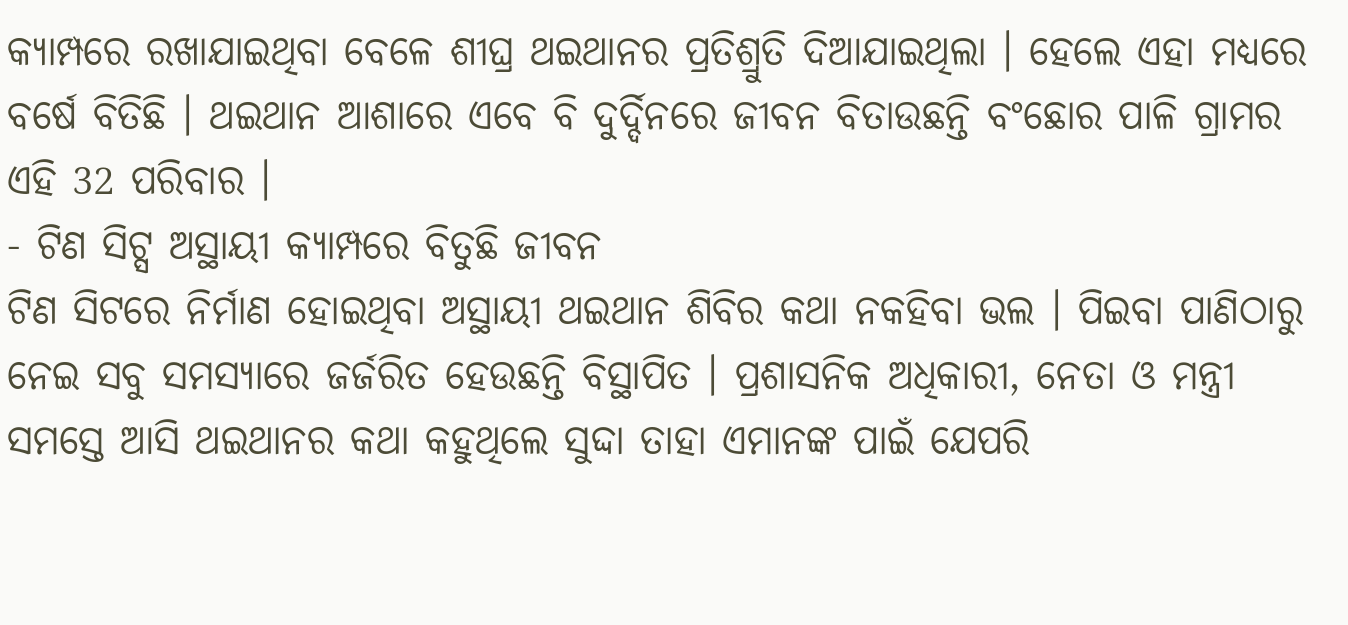କ୍ୟାମ୍ପରେ ରଖାଯାଇଥିବା ବେଳେ ଶୀଘ୍ର ଥଇଥାନର ପ୍ରତିଶ୍ରୁତି ଦିଆଯାଇଥିଲା । ହେଲେ ଏହା ମଧ୍ୟରେ ବର୍ଷେ ବିତିଛି । ଥଇଥାନ ଆଶାରେ ଏବେ ବି ଦୁର୍ଦ୍ଦିନରେ ଜୀବନ ବିତାଉଛନ୍ତି ବଂଛୋର ପାଳି ଗ୍ରାମର ଏହି 32 ପରିବାର ।
- ଟିଣ ସିଟ୍ସ ଅସ୍ଥାୟୀ କ୍ୟାମ୍ପରେ ବିତୁଛି ଜୀବନ
ଟିଣ ସିଟରେ ନିର୍ମାଣ ହୋଇଥିବା ଅସ୍ଥାୟୀ ଥଇଥାନ ଶିବିର କଥା ନକହିବା ଭଲ । ପିଇବା ପାଣିଠାରୁ ନେଇ ସବୁ ସମସ୍ୟାରେ ଜର୍ଜରିତ ହେଉଛନ୍ତି ବିସ୍ଥାପିତ । ପ୍ରଶାସନିକ ଅଧିକାରୀ, ନେତା ଓ ମନ୍ତ୍ରୀ ସମସ୍ତେ ଆସି ଥଇଥାନର କଥା କହୁଥିଲେ ସୁଦ୍ଦା ତାହା ଏମାନଙ୍କ ପାଇଁ ଯେପରି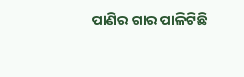ପାଣିର ଗାର ପାଳିଟିଛି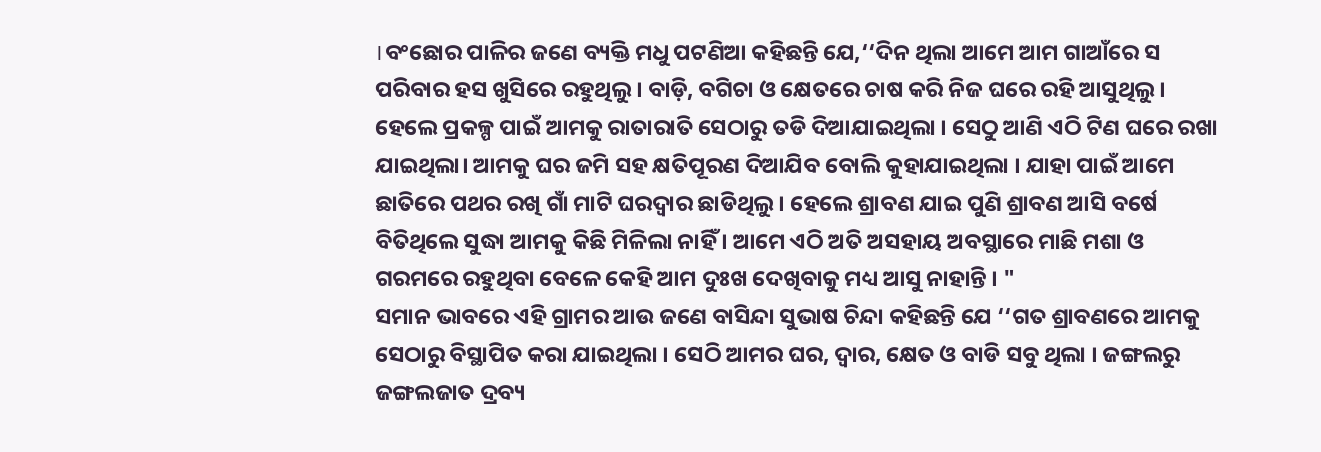।ବଂଛୋର ପାଳିର ଜଣେ ବ୍ୟକ୍ତି ମଧୁ ପଟଣିଆ କହିଛନ୍ତି ଯେ,‘‘ଦିନ ଥିଲା ଆମେ ଆମ ଗାଆଁରେ ସ ପରିବାର ହସ ଖୁସିରେ ରହୁଥିଲୁ । ବାଡ଼ି, ବଗିଚା ଓ କ୍ଷେତରେ ଚାଷ କରି ନିଜ ଘରେ ରହି ଆସୁଥିଲୁ । ହେଲେ ପ୍ରକଳ୍ପ ପାଇଁ ଆମକୁ ରାତାରାତି ସେଠାରୁ ତଡି ଦିଆଯାଇଥିଲା । ସେଠୁ ଆଣି ଏଠି ଟିଣ ଘରେ ରଖା ଯାଇଥିଲା। ଆମକୁ ଘର ଜମି ସହ କ୍ଷତିପୂରଣ ଦିଆଯିବ ବୋଲି କୁହାଯାଇଥିଲା । ଯାହା ପାଇଁ ଆମେ ଛାତିରେ ପଥର ରଖି ଗାଁ ମାଟି ଘରଦ୍ୱାର ଛାଡିଥିଲୁ । ହେଲେ ଶ୍ରାବଣ ଯାଇ ପୁଣି ଶ୍ରାବଣ ଆସି ବର୍ଷେ ବିତିଥିଲେ ସୁଦ୍ଧା ଆମକୁ କିଛି ମିଳିଲା ନାହିଁ । ଆମେ ଏଠି ଅତି ଅସହାୟ ଅବସ୍ଥାରେ ମାଛି ମଶା ଓ ଗରମରେ ରହୁଥିବା ବେଳେ କେହି ଆମ ଦୁଃଖ ଦେଖିବାକୁ ମଧ୍ୟ ଆସୁ ନାହାନ୍ତି । "
ସମାନ ଭାବରେ ଏହି ଗ୍ରାମର ଆଉ ଜଣେ ବାସିନ୍ଦା ସୁଭାଷ ଚିନ୍ଦା କହିଛନ୍ତି ଯେ ‘‘ଗତ ଶ୍ରାବଣରେ ଆମକୁ ସେଠାରୁ ବିସ୍ଥାପିତ କରା ଯାଇଥିଲା । ସେଠି ଆମର ଘର, ଦ୍ୱାର, କ୍ଷେତ ଓ ବାଡି ସବୁ ଥିଲା । ଜଙ୍ଗଲରୁ ଜଙ୍ଗଲଜାତ ଦ୍ରବ୍ୟ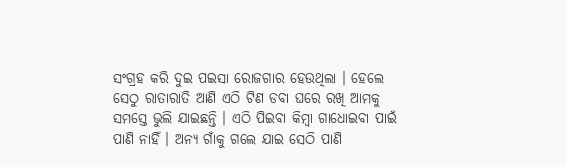ସଂଗ୍ରହ କରି ଦୁଇ ପଇସା ରୋଜଗାର ହେଉଥିଲା । ହେଲେ ସେଠୁ ରାତାରାତି ଆଣି ଏଠି ଟିଣ ଡବା ଘରେ ରଖି ଆମକୁ ସମସ୍ତେ ଭୁଲି ଯାଇଛନ୍ତି । ଏଠି ପିଇବା କିମ୍ବା ଗାଧୋଇବା ପାଇଁ ପାଣି ନାହିଁ । ଅନ୍ୟ ଗାଁକୁ ଗଲେ ଯାଇ ସେଠି ପାଣି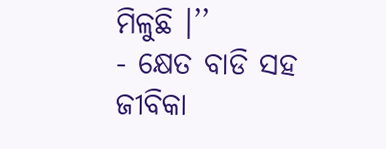ମିଳୁଛି ।’’
- କ୍ଷେତ ବାଡି ସହ ଜୀବିକା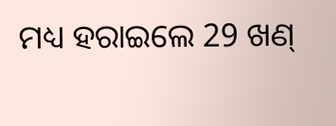ମଧ୍ୟ ହରାଇଲେ 29 ଖଣ୍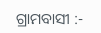ଗ୍ରାମବାସୀ :-